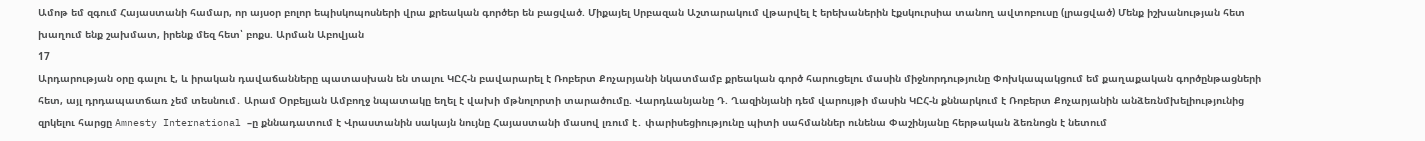Ամոթ եմ զգում Հայաստանի համար, որ այսօր բոլոր եպիսկոպոսների վրա քրեական գործեր են բացված. Միքայել Սրբազան Աշտարակում վթարվել է երեխաներին էքսկուրսիա տանող ավտոբուսը (լրացված) Մենք իշխանության հետ խաղում ենք շախմատ, իրենք մեզ հետ՝ բոքս. Արման Աբովյան
17
Արդարության օրը գալու է, և իրական դավաճանները պատասխան են տալու ԿԸՀ-ն բավարարել է Ռոբերտ Քոչարյանի նկատմամբ քրեական գործ հարուցելու մասին միջնորդությունը Փոխկապակցում եմ քաղաքական գործընթացների հետ, այլ դրդապատճառ չեմ տեսնում․ Արամ Օրբելյան Ամբողջ նպատակը եղել է վախի մթնոլորտի տարածումը. Վարդևանյանը Դ. Ղազինյանի դեմ վարույթի մասին ԿԸՀ-ն քննարկում է Ռոբերտ Քոչարյանին անձեռնմխելիությունից զրկելու հարցը Amnesty International –ը քննադատում է Վրաստանին սակայն նույնը Հայաստանի մասով լռում է․ փարիսեցիությունը պիտի սահմաններ ունենա Փաշինյանը հերթական ձեռնոցն է նետում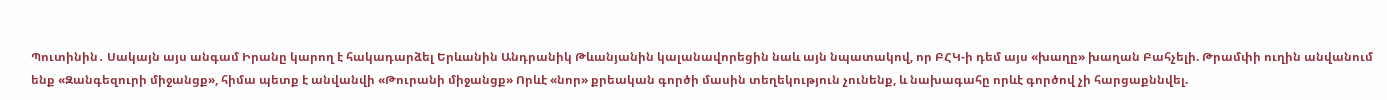Պուտինին․ Սակայն այս անգամ Իրանը կարող է հակադարձել Երևանին Անդրանիկ Թևանյանին կալանավորեցին նաև այն նպատակով, որ ԲՀԿ-ի դեմ այս «խաղը» խաղան Բահչելի. Թրամփի ուղին անվանում ենք «Զանգեզուրի միջանցք», հիմա պետք է անվանվի «Թուրանի միջանցք» Որևէ «նոր» քրեական գործի մասին տեղեկություն չունենք, և նախագահը որևէ գործով չի հարցաքննվել.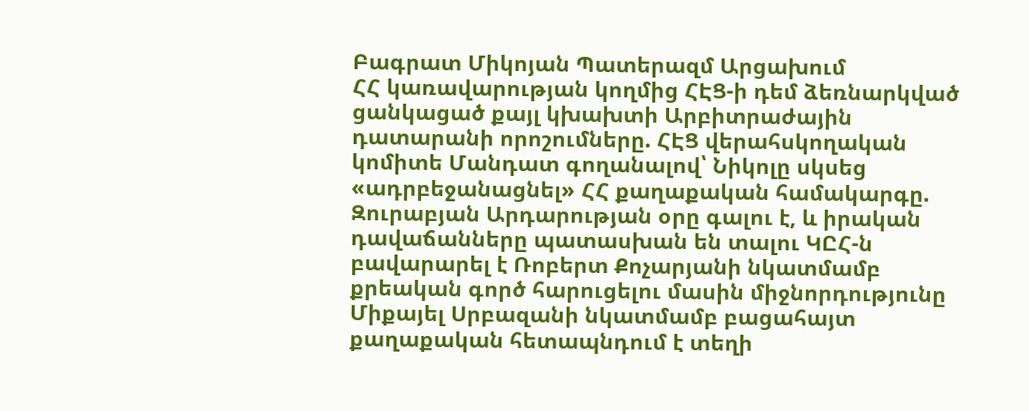Բագրատ Միկոյան Պատերազմ Արցախում
ՀՀ կառավարության կողմից ՀԷՑ-ի դեմ ձեռնարկված ցանկացած քայլ կխախտի Արբիտրաժային դատարանի որոշումները. ՀԷՑ վերահսկողական կոմիտե Մանդատ գողանալով՝ Նիկոլը սկսեց «ադրբեջանացնել» ՀՀ քաղաքական համակարգը. Զուրաբյան Արդարության օրը գալու է, և իրական դավաճանները պատասխան են տալու ԿԸՀ-ն բավարարել է Ռոբերտ Քոչարյանի նկատմամբ քրեական գործ հարուցելու մասին միջնորդությունը Միքայել Սրբազանի նկատմամբ բացահայտ քաղաքական հետապնդում է տեղի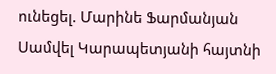ունեցել. Մարինե Ֆարմանյան Սամվել Կարապետյանի հայտնի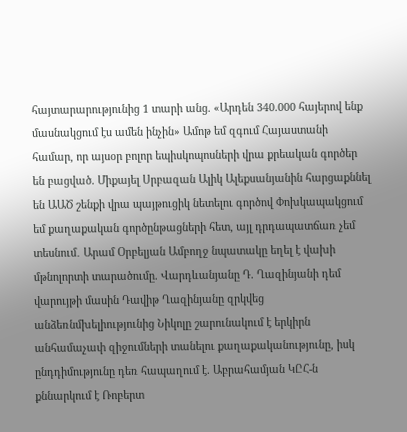հայտարարությունից 1 տարի անց. «Արդեն 340.000 հայերով ենք մասնակցում էս ամեն ինչին» Ամոթ եմ զգում Հայաստանի համար, որ այսօր բոլոր եպիսկոպոսների վրա քրեական գործեր են բացված. Միքայել Սրբազան Ալիկ Ալեքսանյանին հարցաքննել են ԱԱԾ շենքի վրա պայթուցիկ նետելու գործով Փոխկապակցում եմ քաղաքական գործընթացների հետ, այլ դրդապատճառ չեմ տեսնում․ Արամ Օրբելյան Ամբողջ նպատակը եղել է վախի մթնոլորտի տարածումը. Վարդևանյանը Դ. Ղազինյանի դեմ վարույթի մասին Դավիթ Ղազինյանը զրկվեց անձեռնմխելիությունից Նիկոլը շարունակում է երկիրն անհամաչափ զիջումների տանելու քաղաքականությունը, իսկ ընդդիմությունը դեռ հապաղում է. Աբրահամյան ԿԸՀ-ն քննարկում է Ռոբերտ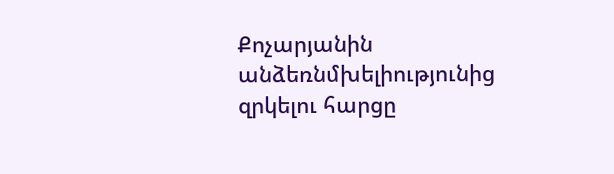Քոչարյանին անձեռնմխելիությունից զրկելու հարցը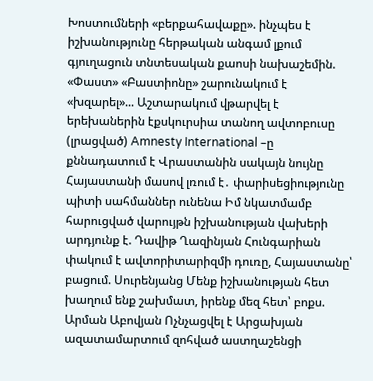Խոստումների «բերքահավաքը». ինչպես է իշխանությունը հերթական անգամ լքում գյուղացուն տնտեսական քաոսի նախաշեմին. «Փաստ» «Բաստիոնը» շարունակում է «խզարել»... Աշտարակում վթարվել է երեխաներին էքսկուրսիա տանող ավտոբուսը (լրացված) Amnesty International –ը քննադատում է Վրաստանին սակայն նույնը Հայաստանի մասով լռում է․ փարիսեցիությունը պիտի սահմաններ ունենա Իմ նկատմամբ հարուցված վարույթն իշխանության վախերի արդյունք է. Դավիթ Ղազինյան Հունգարիան փակում է ավտորիտարիզմի դուռը, Հայաստանը՝ բացում. Սուրենյանց Մենք իշխանության հետ խաղում ենք շախմատ, իրենք մեզ հետ՝ բոքս. Արման Աբովյան Ոչնչացվել է Արցախյան ազատամարտում զոհված աստղաշենցի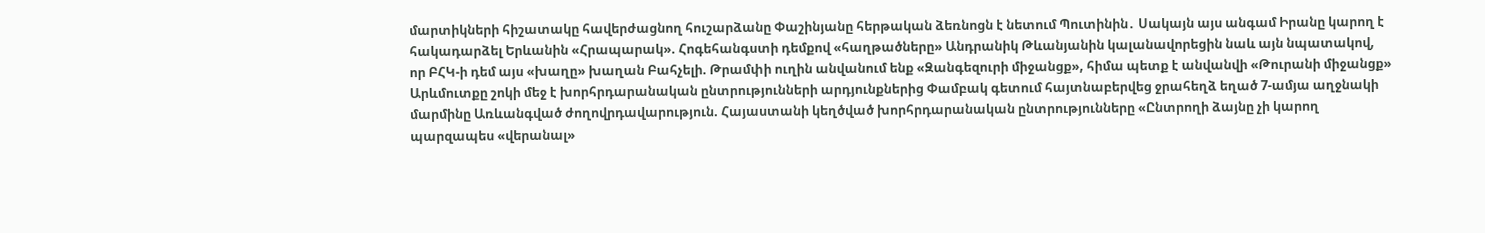մարտիկների հիշատակը հավերժացնող հուշարձանը Փաշինյանը հերթական ձեռնոցն է նետում Պուտինին․ Սակայն այս անգամ Իրանը կարող է հակադարձել Երևանին «Հրապարակ». Հոգեհանգստի դեմքով «հաղթածները» Անդրանիկ Թևանյանին կալանավորեցին նաև այն նպատակով, որ ԲՀԿ-ի դեմ այս «խաղը» խաղան Բահչելի. Թրամփի ուղին անվանում ենք «Զանգեզուրի միջանցք», հիմա պետք է անվանվի «Թուրանի միջանցք» Արևմուտքը շոկի մեջ է խորհրդարանական ընտրությունների արդյունքներից Փամբակ գետում հայտնաբերվեց ջրահեղձ եղած 7-ամյա աղջնակի մարմինը Առևանգված ժողովրդավարություն. Հայաստանի կեղծված խորհրդարանական ընտրությունները «Ընտրողի ձայնը չի կարող պարզապես «վերանալ»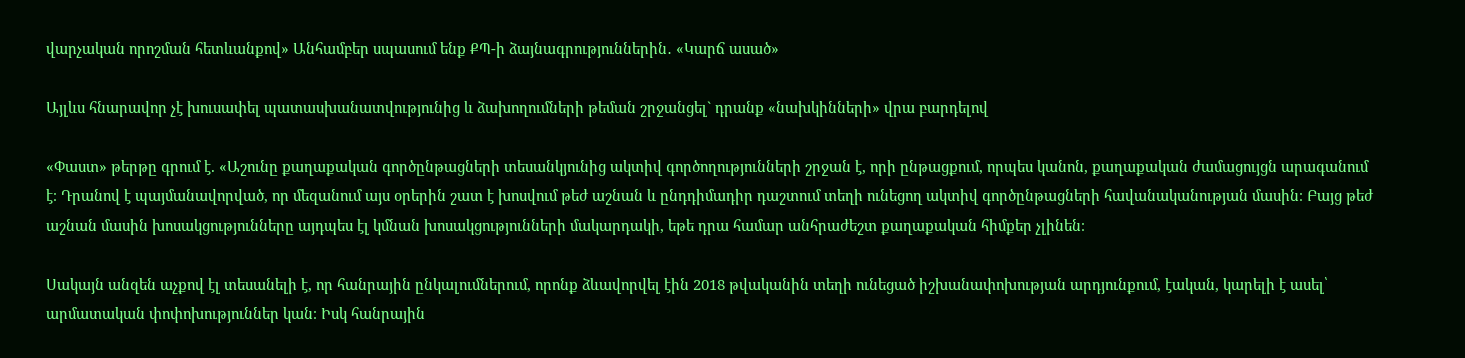վարչական որոշման հետևանքով» Անհամբեր սպասում ենք ՔՊ-ի ձայնագրություններին․ «Կարճ ասած»

Այլևս հնարավոր չէ խուսափել պատասխանատվությունից և ձախողումների թեման շրջանցել` դրանք «նախկինների» վրա բարդելով

«Փաստ» թերթը գրում է. «Աշունը քաղաքական գործընթացների տեսանկյունից ակտիվ գործողությունների շրջան է, որի ընթացքում, որպես կանոն, քաղաքական ժամացույցն արագանում է։ Դրանով է պայմանավորված, որ մեզանում այս օրերին շատ է խոսվում թեժ աշնան և ընդդիմադիր դաշտում տեղի ունեցող ակտիվ գործընթացների հավանականության մասին։ Բայց թեժ աշնան մասին խոսակցությունները այդպես էլ կմնան խոսակցությունների մակարդակի, եթե դրա համար անհրաժեշտ քաղաքական հիմքեր չլինեն։

Սակայն անզեն աչքով էլ տեսանելի է, որ հանրային ընկալումներում, որոնք ձևավորվել էին 2018 թվականին տեղի ունեցած իշխանափոխության արդյունքում, էական, կարելի է ասել՝ արմատական փոփոխություններ կան։ Իսկ հանրային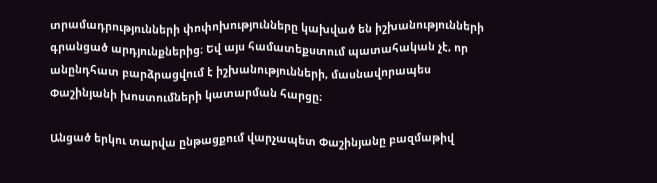տրամադրությունների փոփոխությունները կախված են իշխանությունների գրանցած արդյունքներից։ Եվ այս համատեքստում պատահական չէ, որ անընդհատ բարձրացվում է իշխանությունների, մասնավորապես Փաշինյանի խոստումների կատարման հարցը։

Անցած երկու տարվա ընթացքում վարչապետ Փաշինյանը բազմաթիվ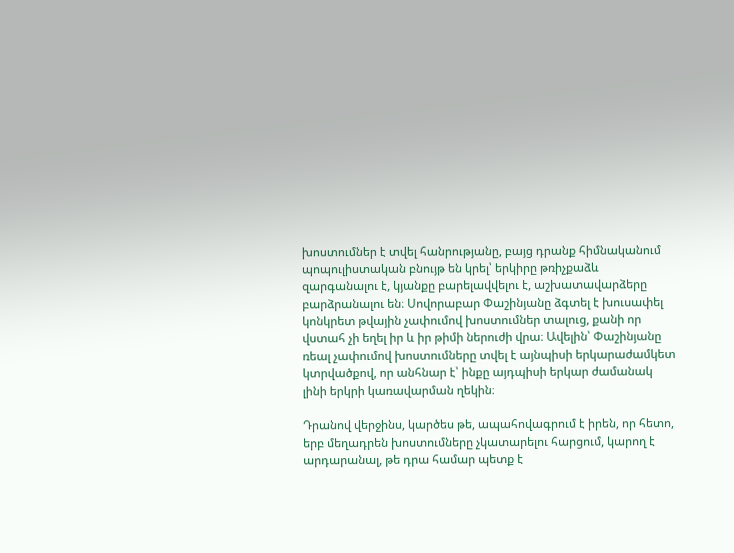խոստումներ է տվել հանրությանը, բայց դրանք հիմնականում պոպուլիստական բնույթ են կրել՝ երկիրը թռիչքաձև զարգանալու է, կյանքը բարելավվելու է, աշխատավարձերը բարձրանալու են։ Սովորաբար Փաշինյանը ձգտել է խուսափել կոնկրետ թվային չափումով խոստումներ տալուց, քանի որ վստահ չի եղել իր և իր թիմի ներուժի վրա։ Ավելին՝ Փաշինյանը ռեալ չափումով խոստումները տվել է այնպիսի երկարաժամկետ կտրվածքով, որ անհնար է՝ ինքը այդպիսի երկար ժամանակ լինի երկրի կառավարման ղեկին։

Դրանով վերջինս, կարծես թե, ապահովագրում է իրեն, որ հետո, երբ մեղադրեն խոստումները չկատարելու հարցում, կարող է արդարանալ, թե դրա համար պետք է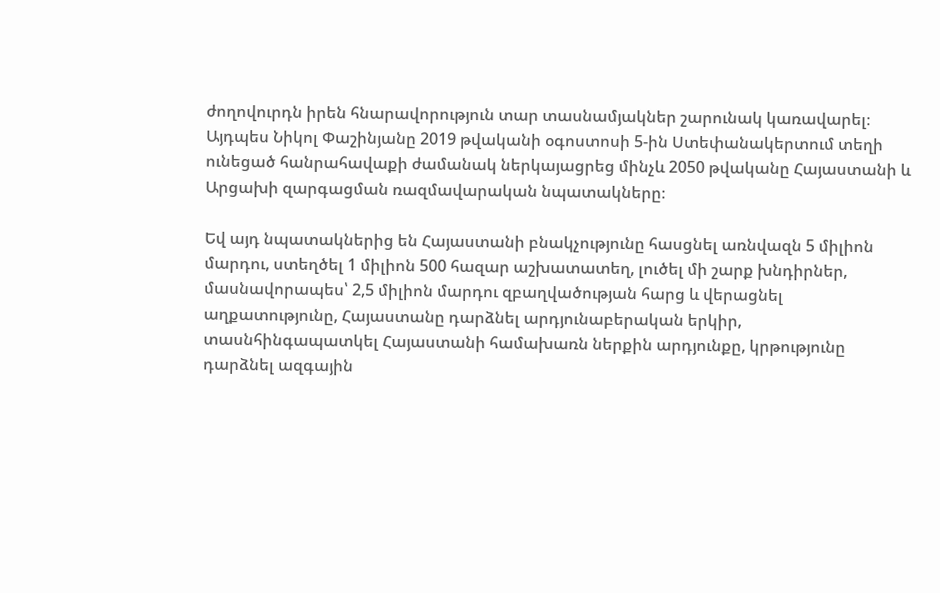ժողովուրդն իրեն հնարավորություն տար տասնամյակներ շարունակ կառավարել։ Այդպես Նիկոլ Փաշինյանը 2019 թվականի օգոստոսի 5-ին Ստեփանակերտում տեղի ունեցած հանրահավաքի ժամանակ ներկայացրեց մինչև 2050 թվականը Հայաստանի և Արցախի զարգացման ռազմավարական նպատակները։

Եվ այդ նպատակներից են Հայաստանի բնակչությունը հասցնել առնվազն 5 միլիոն մարդու, ստեղծել 1 միլիոն 500 հազար աշխատատեղ, լուծել մի շարք խնդիրներ, մասնավորապես՝ 2,5 միլիոն մարդու զբաղվածության հարց և վերացնել աղքատությունը, Հայաստանը դարձնել արդյունաբերական երկիր, տասնհինգապատկել Հայաստանի համախառն ներքին արդյունքը, կրթությունը դարձնել ազգային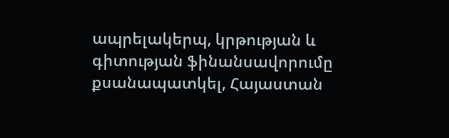ապրելակերպ, կրթության և գիտության ֆինանսավորումը քսանապատկել, Հայաստան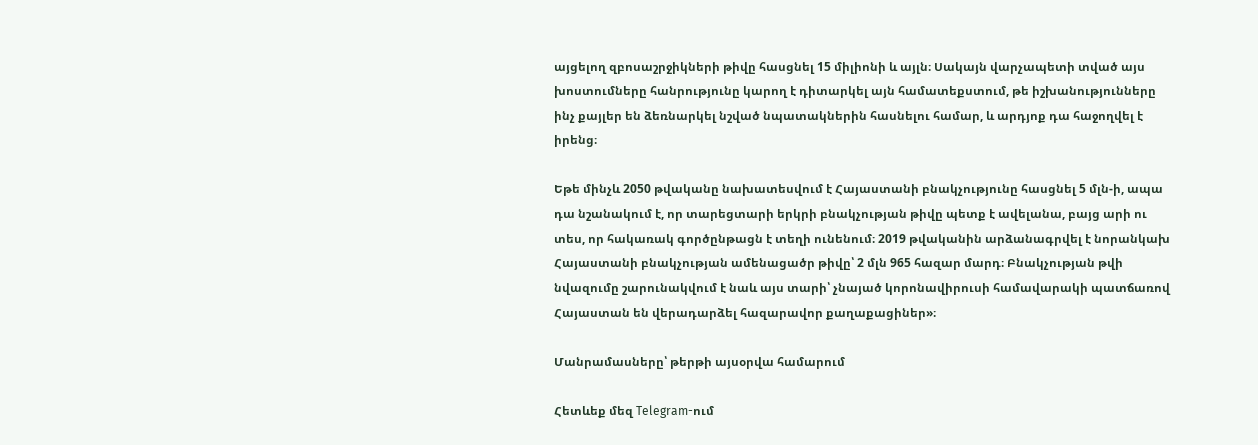այցելող զբոսաշրջիկների թիվը հասցնել 15 միլիոնի և այլն։ Սակայն վարչապետի տված այս խոստումները հանրությունը կարող է դիտարկել այն համատեքստում, թե իշխանությունները ինչ քայլեր են ձեռնարկել նշված նպատակներին հասնելու համար, և արդյոք դա հաջողվել է իրենց։

Եթե մինչև 2050 թվականը նախատեսվում է Հայաստանի բնակչությունը հասցնել 5 մլն-ի, ապա դա նշանակում է, որ տարեցտարի երկրի բնակչության թիվը պետք է ավելանա, բայց արի ու տես, որ հակառակ գործընթացն է տեղի ունենում։ 2019 թվականին արձանագրվել է նորանկախ Հայաստանի բնակչության ամենացածր թիվը՝ 2 մլն 965 հազար մարդ։ Բնակչության թվի նվազումը շարունակվում է նաև այս տարի՝ չնայած կորոնավիրուսի համավարակի պատճառով Հայաստան են վերադարձել հազարավոր քաղաքացիներ»։

Մանրամասները՝ թերթի այսօրվա համարում

Հետևեք մեզ Telegram-ում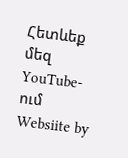Հետևեք մեզ YouTube-ում
Websiite by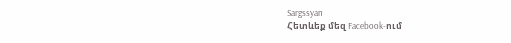Sargssyan
Հետևեք մեզ Facebook-ում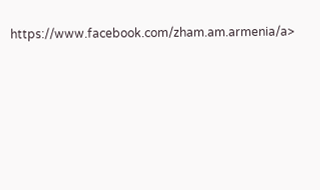https://www.facebook.com/zham.am.armenia/a>